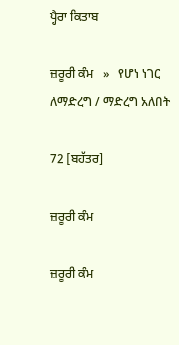ਪ੍ਹੈਰਾ ਕਿਤਾਬ

ਜ਼ਰੂਰੀ ਕੰਮ   »   የሆነ ነገር ለማድረግ / ማድረግ አለበት

72 [ਬਹੱਤਰ]

ਜ਼ਰੂਰੀ ਕੰਮ

ਜ਼ਰੂਰੀ ਕੰਮ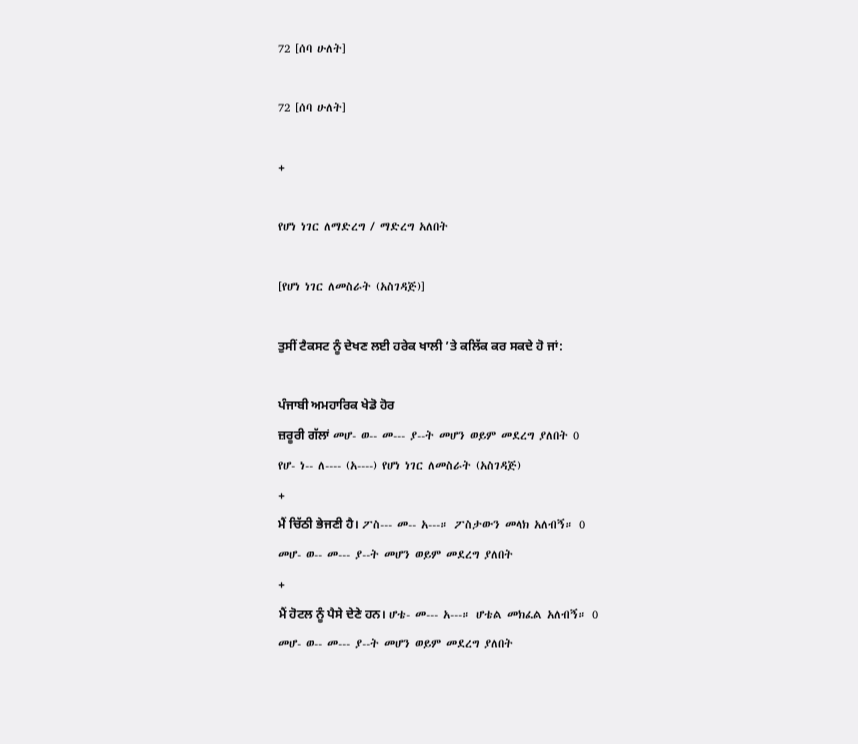72 [ሰባ ሁለት]

72 [ሰባ ሁለት]

+

የሆነ ነገር ለማድረግ / ማድረግ አለበት

[የሆነ ነገር ለመስራት (አስገዳጅ)]

ਤੁਸੀਂ ਟੈਕਸਟ ਨੂੰ ਦੇਖਣ ਲਈ ਹਰੇਕ ਖਾਲੀ ’ਤੇ ਕਲਿੱਕ ਕਰ ਸਕਦੇ ਹੋ ਜਾਂ:

ਪੰਜਾਬੀ ਅਮਹਾਰਿਕ ਖੇਡੋ ਹੋਰ
ਜ਼ਰੂਰੀ ਗੱਲਾਂ መሆ- ወ-- መ--- ያ--ት መሆን ወይም መደረግ ያለበት 0
የሆ- ነ-- ለ---- (አ----) የሆነ ነገር ለመስራት (አስገዳጅ)
+
ਮੈਂ ਚਿੱਠੀ ਭੇਜਣੀ ਹੈ। ፖስ--- መ-- አ---። ፖስታውን መላክ አለብኝ። 0
መሆ- ወ-- መ--- ያ--ት መሆን ወይም መደረግ ያለበት
+
ਮੈਂ ਹੋਟਲ ਨੂੰ ਪੈਸੇ ਦੇਣੇ ਹਨ। ሆቴ- መ--- አ---። ሆቴል መክፈል አለብኝ። 0
መሆ- ወ-- መ--- ያ--ት መሆን ወይም መደረግ ያለበት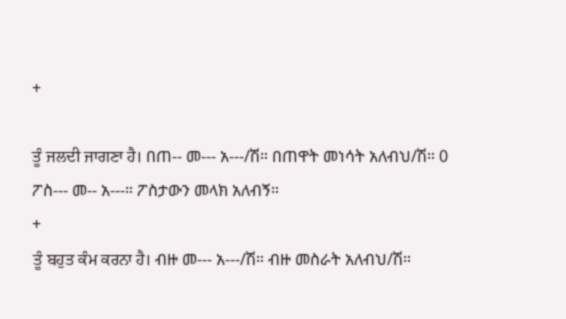+

ਤੂੰ ਜਲਦੀ ਜਾਗਣਾ ਹੈ। በጠ-- መ--- አ---/ሽ። በጠዋት መነሳት አለብህ/ሽ። 0
ፖስ--- መ-- አ---። ፖስታውን መላክ አለብኝ።
+
ਤੂੰ ਬਹੁਤ ਕੰਮ ਕਰਨਾ ਹੈ। ብዙ መ--- አ---/ሽ። ብዙ መስራት አለብህ/ሽ።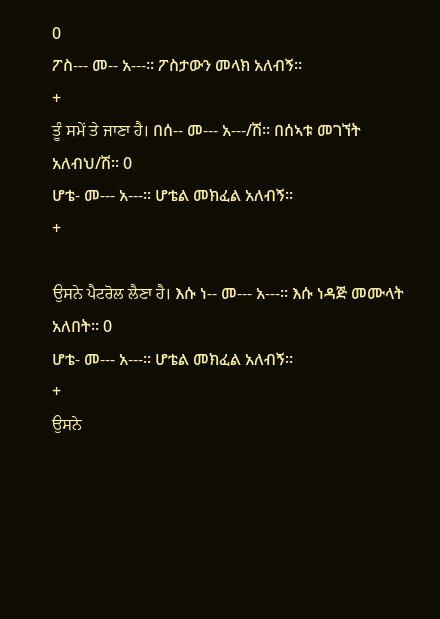0
ፖስ--- መ-- አ---። ፖስታውን መላክ አለብኝ።
+
ਤੂੰ ਸਮੇਂ ਤੇ ਜਾਣਾ ਹੈ। በሰ-- መ--- አ---/ሽ። በሰኣቱ መገኘት አለብህ/ሽ። 0
ሆቴ- መ--- አ---። ሆቴል መክፈል አለብኝ።
+

ਉਸਨੇ ਪੈਟਰੋਲ ਲੈਣਾ ਹੈ। እሱ ነ-- መ--- አ---። እሱ ነዳጅ መሙላት አለበት። 0
ሆቴ- መ--- አ---። ሆቴል መክፈል አለብኝ።
+
ਉਸਨੇ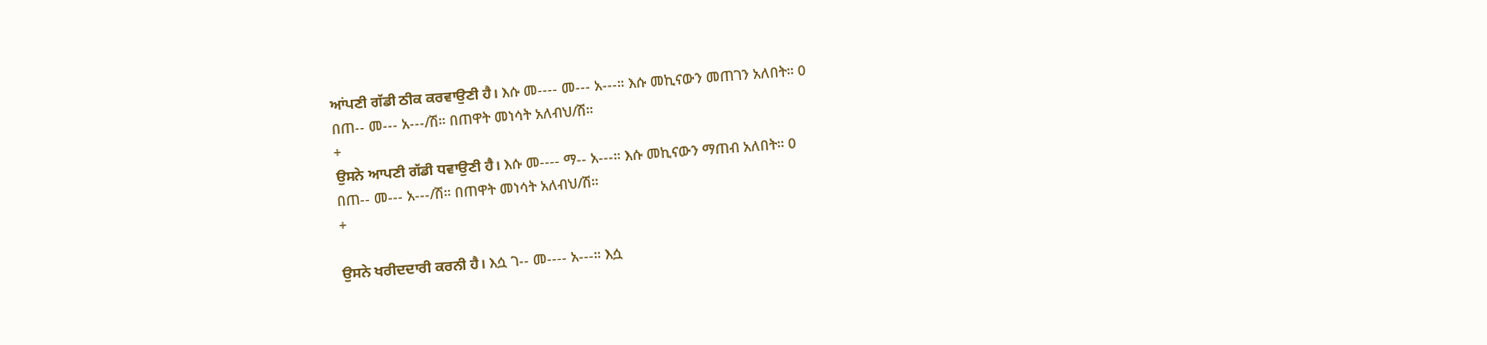ਆਂਪਣੀ ਗੱਡੀ ਠੀਕ ਕਰਵਾਉਣੀ ਹੈ। እሱ መ---- መ--- አ---። እሱ መኪናውን መጠገን አለበት። 0
በጠ-- መ--- አ---/ሽ። በጠዋት መነሳት አለብህ/ሽ።
+
ਉਸਨੇ ਆਪਣੀ ਗੱਡੀ ਧਵਾਉਣੀ ਹੈ। እሱ መ---- ማ-- አ---። እሱ መኪናውን ማጠብ አለበት። 0
በጠ-- መ--- አ---/ሽ። በጠዋት መነሳት አለብህ/ሽ።
+

ਉਸਨੇ ਖਰੀਦਦਾਰੀ ਕਰਨੀ ਹੈ। እሷ ገ-- መ---- አ---። እሷ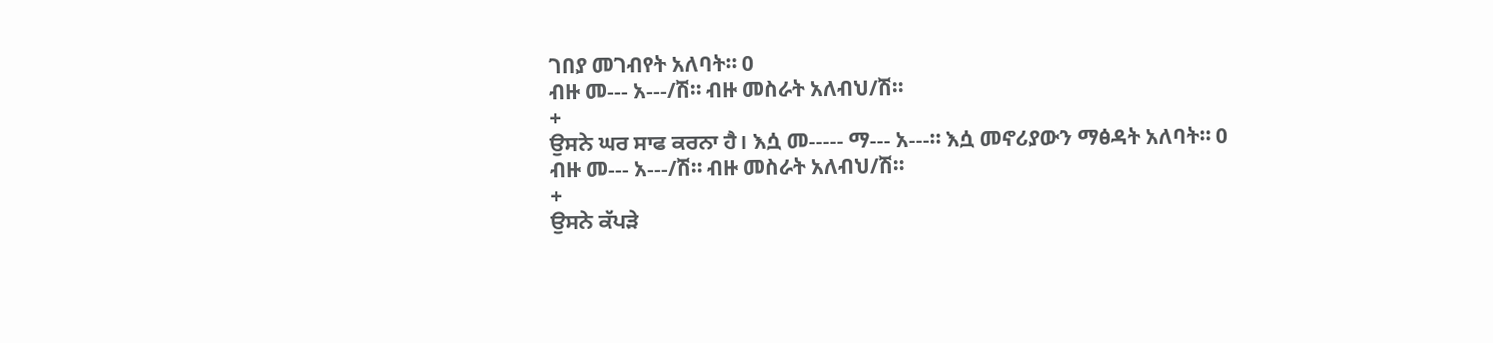ገበያ መገብየት አለባት። 0
ብዙ መ--- አ---/ሽ። ብዙ መስራት አለብህ/ሽ።
+
ਉਸਨੇ ਘਰ ਸਾਫ ਕਰਨਾ ਹੈ। እሷ መ----- ማ--- አ---። እሷ መኖሪያውን ማፅዳት አለባት። 0
ብዙ መ--- አ---/ሽ። ብዙ መስራት አለብህ/ሽ።
+
ਉਸਨੇ ਕੱਪੜੇ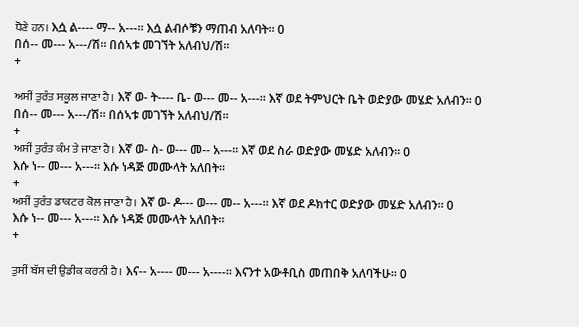ਧੋਣੇ ਹਨ। እሷ ል---- ማ-- አ---። እሷ ልብሶቹን ማጠብ አለባት። 0
በሰ-- መ--- አ---/ሽ። በሰኣቱ መገኘት አለብህ/ሽ።
+

ਅਸੀਂ ਤੁਰੰਤ ਸਕੂਲ ਜਾਣਾ ਹੈ। እኛ ወ- ት---- ቤ- ወ--- መ-- አ---። እኛ ወደ ትምህርት ቤት ወድያው መሄድ አለብን። 0
በሰ-- መ--- አ---/ሽ። በሰኣቱ መገኘት አለብህ/ሽ።
+
ਅਸੀਂ ਤੁਰੰਤ ਕੰਮ ਤੇ ਜਾਣਾ ਹੈ। እኛ ወ- ስ- ወ--- መ-- አ---። እኛ ወደ ስራ ወድያው መሄድ አለብን። 0
እሱ ነ-- መ--- አ---። እሱ ነዳጅ መሙላት አለበት።
+
ਅਸੀਂ ਤੁਰੰਤ ਡਾਕਟਰ ਕੋਲ ਜਾਣਾ ਹੈ। እኛ ወ- ዶ--- ወ--- መ-- አ---። እኛ ወደ ዶክተር ወድያው መሄድ አለብን። 0
እሱ ነ-- መ--- አ---። እሱ ነዳጅ መሙላት አለበት።
+

ਤੁਸੀਂ ਬੱਸ ਦੀ ਉਡੀਕ ਕਰਨੀ ਹੈ। እና-- አ---- መ--- አ----። እናንተ አውቶቢስ መጠበቅ አለባችሁ። 0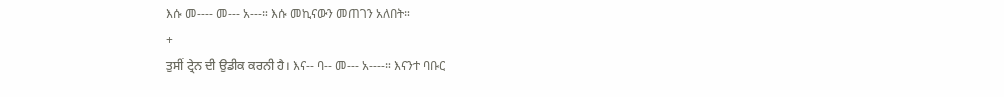እሱ መ---- መ--- አ---። እሱ መኪናውን መጠገን አለበት።
+
ਤੁਸੀਂ ਟ੍ਰੇਨ ਦੀ ਉਡੀਕ ਕਰਨੀ ਹੈ। እና-- ባ-- መ--- አ----። እናንተ ባቡር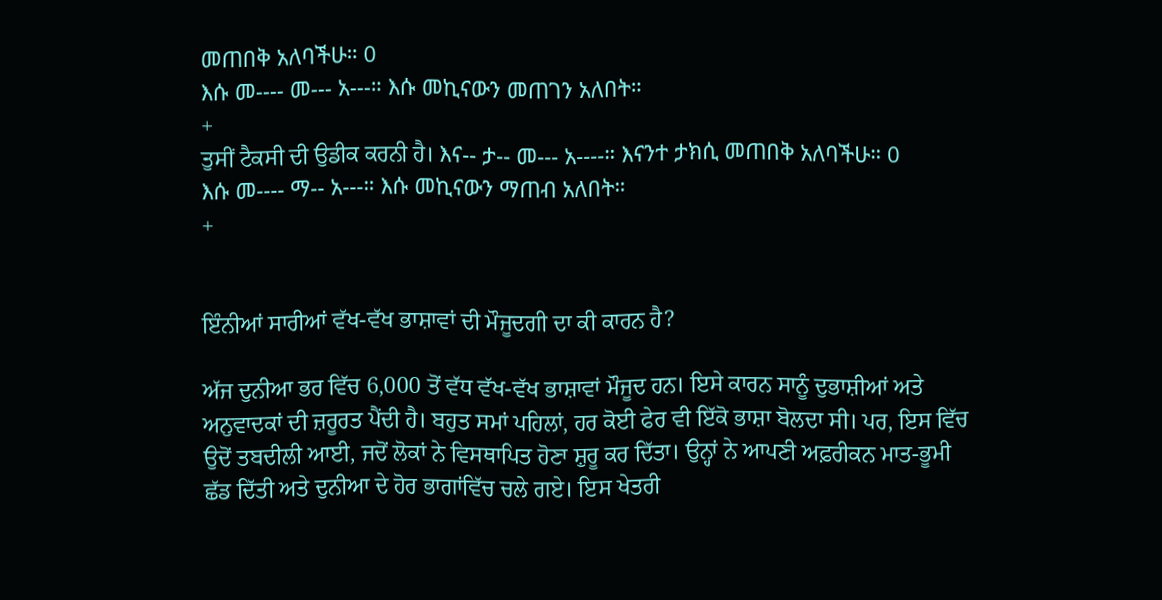መጠበቅ አለባችሁ። 0
እሱ መ---- መ--- አ---። እሱ መኪናውን መጠገን አለበት።
+
ਤੁਸੀਂ ਟੈਕਸੀ ਦੀ ਉਡੀਕ ਕਰਨੀ ਹੈ। እና-- ታ-- መ--- አ----። እናንተ ታክሲ መጠበቅ አለባችሁ። 0
እሱ መ---- ማ-- አ---። እሱ መኪናውን ማጠብ አለበት።
+


ਇੰਨੀਆਂ ਸਾਰੀਆਂ ਵੱਖ-ਵੱਖ ਭਾਸ਼ਾਵਾਂ ਦੀ ਮੌਜੂਦਗੀ ਦਾ ਕੀ ਕਾਰਨ ਹੈ?

ਅੱਜ ਦੁਨੀਆ ਭਰ ਵਿੱਚ 6,000 ਤੋਂ ਵੱਧ ਵੱਖ-ਵੱਖ ਭਾਸ਼ਾਵਾਂ ਮੌਜੂਦ ਹਨ। ਇਸੇ ਕਾਰਨ ਸਾਨੂੰ ਦੁਭਾਸ਼ੀਆਂ ਅਤੇ ਅਨੁਵਾਦਕਾਂ ਦੀ ਜ਼ਰੂਰਤ ਪੈਂਦੀ ਹੈ। ਬਹੁਤ ਸਮਾਂ ਪਹਿਲਾਂ, ਹਰ ਕੋਈ ਫੇਰ ਵੀ ਇੱਕੋ ਭਾਸ਼ਾ ਬੋਲਦਾ ਸੀ। ਪਰ, ਇਸ ਵਿੱਚ ਉਦੋਂ ਤਬਦੀਲੀ ਆਈ, ਜਦੋਂ ਲੋਕਾਂ ਨੇ ਵਿਸਥਾਪਿਤ ਹੋਣਾ ਸ਼ੁਰੂ ਕਰ ਦਿੱਤਾ। ਉਨ੍ਹਾਂ ਨੇ ਆਪਣੀ ਅਫ਼ਰੀਕਨ ਮਾਤ-ਭੂਮੀ ਛੱਡ ਦਿੱਤੀ ਅਤੇ ਦੁਨੀਆ ਦੇ ਹੋਰ ਭਾਗਾਂਵਿੱਚ ਚਲੇ ਗਏ। ਇਸ ਖੇਤਰੀ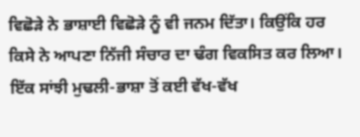ਵਿਛੋੜੇ ਨੇ ਭਾਸ਼ਾਈ ਵਿਛੋੜੇ ਨੂੰ ਵੀ ਜਨਮ ਦਿੱਤਾ। ਕਿਉਂਕਿ ਹਰ ਕਿਸੇ ਨੇ ਆਪਣਾ ਨਿੱਜੀ ਸੰਚਾਰ ਦਾ ਢੰਗ ਵਿਕਸਿਤ ਕਰ ਲਿਆ। ਇੱਕ ਸਾਂਝੀ ਮੁਢਲੀ-ਭਾਸ਼ਾ ਤੋਂ ਕਈ ਵੱਖ-ਵੱਖ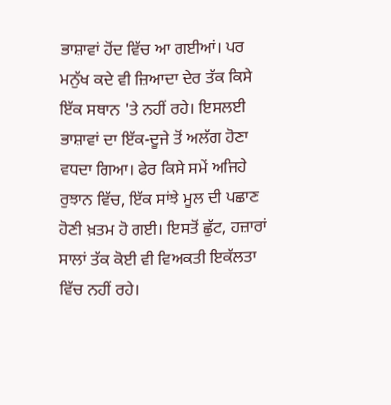ਭਾਸ਼ਾਵਾਂ ਹੋਂਦ ਵਿੱਚ ਆ ਗਈਆਂ। ਪਰ ਮਨੁੱਖ ਕਦੇ ਵੀ ਜ਼ਿਆਦਾ ਦੇਰ ਤੱਕ ਕਿਸੇ ਇੱਕ ਸਥਾਨ 'ਤੇ ਨਹੀਂ ਰਹੇ। ਇਸਲਈ ਭਾਸ਼ਾਵਾਂ ਦਾ ਇੱਕ-ਦੂਜੇ ਤੋਂ ਅਲੱਗ ਹੋਣਾ ਵਧਦਾ ਗਿਆ। ਫੇਰ ਕਿਸੇ ਸਮੇਂ ਅਜਿਹੇ ਰੁਝਾਨ ਵਿੱਚ, ਇੱਕ ਸਾਂਝੇ ਮੂਲ ਦੀ ਪਛਾਣ ਹੋਣੀ ਖ਼ਤਮ ਹੋ ਗਈ। ਇਸਤੋਂ ਛੁੱਟ, ਹਜ਼ਾਰਾਂ ਸਾਲਾਂ ਤੱਕ ਕੋਈ ਵੀ ਵਿਅਕਤੀ ਇਕੱਲਤਾ ਵਿੱਚ ਨਹੀਂ ਰਹੇ।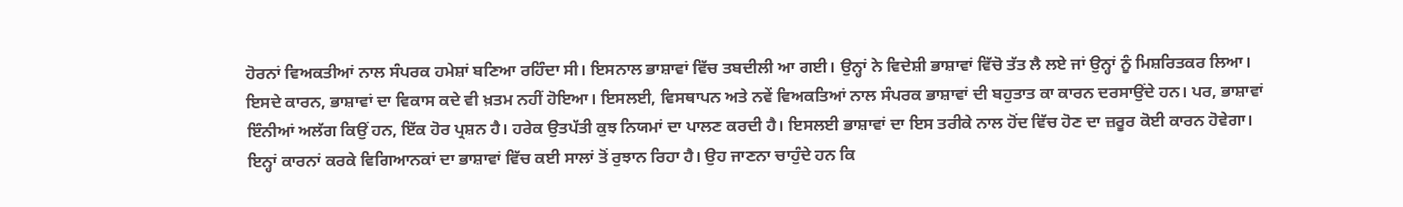ਹੋਰਨਾਂ ਵਿਅਕਤੀਆਂ ਨਾਲ ਸੰਪਰਕ ਹਮੇਸ਼ਾਂ ਬਣਿਆ ਰਹਿੰਦਾ ਸੀ। ਇਸਨਾਲ ਭਾਸ਼ਾਵਾਂ ਵਿੱਚ ਤਬਦੀਲੀ ਆ ਗਈ। ਉਨ੍ਹਾਂ ਨੇ ਵਿਦੇਸ਼ੀ ਭਾਸ਼ਾਵਾਂ ਵਿੱਚੋ ਤੱਤ ਲੈ ਲਏ ਜਾਂ ਉਨ੍ਹਾਂ ਨੂੰ ਮਿਸ਼ਰਿਤਕਰ ਲਿਆ। ਇਸਦੇ ਕਾਰਨ, ਭਾਸ਼ਾਵਾਂ ਦਾ ਵਿਕਾਸ ਕਦੇ ਵੀ ਖ਼ਤਮ ਨਹੀਂ ਹੋਇਆ। ਇਸਲਈ, ਵਿਸਥਾਪਨ ਅਤੇ ਨਵੇਂ ਵਿਅਕਤਿਆਂ ਨਾਲ ਸੰਪਰਕ ਭਾਸ਼ਾਵਾਂ ਦੀ ਬਹੁਤਾਤ ਕਾ ਕਾਰਨ ਦਰਸਾਉਂਦੇ ਹਨ। ਪਰ, ਭਾਸ਼ਾਵਾਂ ਇੰਨੀਆਂ ਅਲੱਗ ਕਿਉਂ ਹਨ, ਇੱਕ ਹੋਰ ਪ੍ਰਸ਼ਨ ਹੈ। ਹਰੇਕ ਉਤਪੱਤੀ ਕੁਝ ਨਿਯਮਾਂ ਦਾ ਪਾਲਣ ਕਰਦੀ ਹੈ। ਇਸਲਈ ਭਾਸ਼ਾਵਾਂ ਦਾ ਇਸ ਤਰੀਕੇ ਨਾਲ ਹੋਂਦ ਵਿੱਚ ਹੋਣ ਦਾ ਜ਼ਰੂਰ ਕੋਈ ਕਾਰਨ ਹੋਵੇਗਾ। ਇਨ੍ਹਾਂ ਕਾਰਨਾਂ ਕਰਕੇ ਵਿਗਿਆਨਕਾਂ ਦਾ ਭਾਸ਼ਾਵਾਂ ਵਿੱਚ ਕਈ ਸਾਲਾਂ ਤੋਂ ਰੁਝਾਨ ਰਿਹਾ ਹੈ। ਉਹ ਜਾਣਨਾ ਚਾਹੁੰਦੇ ਹਨ ਕਿ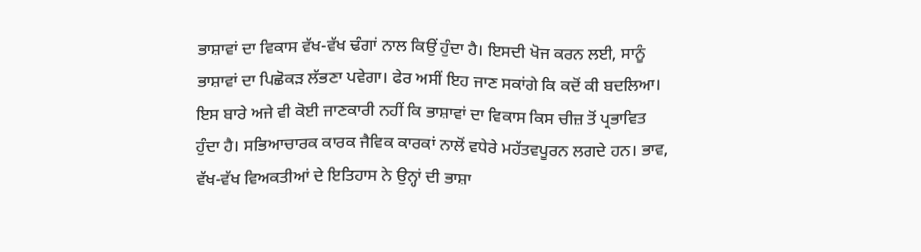ਭਾਸ਼ਾਵਾਂ ਦਾ ਵਿਕਾਸ ਵੱਖ-ਵੱਖ ਢੰਗਾਂ ਨਾਲ ਕਿਉਂ ਹੁੰਦਾ ਹੈ। ਇਸਦੀ ਖੋਜ ਕਰਨ ਲਈ, ਸਾਨੂੰ ਭਾਸ਼ਾਵਾਂ ਦਾ ਪਿਛੋਕੜ ਲੱਭਣਾ ਪਵੇਗਾ। ਫੇਰ ਅਸੀਂ ਇਹ ਜਾਣ ਸਕਾਂਗੇ ਕਿ ਕਦੋਂ ਕੀ ਬਦਲਿਆ। ਇਸ ਬਾਰੇ ਅਜੇ ਵੀ ਕੋਈ ਜਾਣਕਾਰੀ ਨਹੀਂ ਕਿ ਭਾਸ਼ਾਵਾਂ ਦਾ ਵਿਕਾਸ ਕਿਸ ਚੀਜ਼ ਤੋਂ ਪ੍ਰਭਾਵਿਤ ਹੁੰਦਾ ਹੈ। ਸਭਿਆਚਾਰਕ ਕਾਰਕ ਜੈਵਿਕ ਕਾਰਕਾਂ ਨਾਲੋਂ ਵਧੇਰੇ ਮਹੱਤਵਪੂਰਨ ਲਗਦੇ ਹਨ। ਭਾਵ, ਵੱਖ-ਵੱਖ ਵਿਅਕਤੀਆਂ ਦੇ ਇਤਿਹਾਸ ਨੇ ਉਨ੍ਹਾਂ ਦੀ ਭਾਸ਼ਾ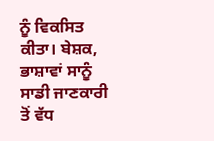ਨੂੰ ਵਿਕਸਿਤ ਕੀਤਾ। ਬੇਸ਼ਕ, ਭਾਸ਼ਾਵਾਂ ਸਾਨੂੰ ਸਾਡੀ ਜਾਣਕਾਰੀ ਤੋਂ ਵੱਧ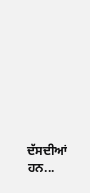ਦੱਸਦੀਆਂ ਹਨ...